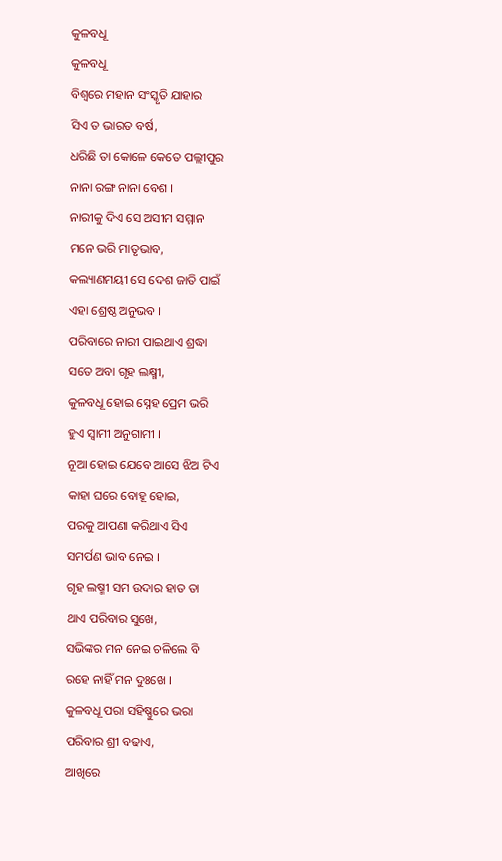କୁଳବଧୂ
କୁଳବଧୂ
ବିଶ୍ୱରେ ମହାନ ସଂସ୍କୃତି ଯାହାର
ସିଏ ତ ଭାରତ ବର୍ଷ,
ଧରିଛି ତା କୋଳେ କେତେ ପଲ୍ଲୀପୁର
ନାନା ରଙ୍ଗ ନାନା ବେଶ ।
ନାରୀକୁ ଦିଏ ସେ ଅସୀମ ସମ୍ମାନ
ମନେ ଭରି ମାତୃଭାବ,
କଲ୍ୟାଣମୟୀ ସେ ଦେଶ ଜାତି ପାଇଁ
ଏହା ଶ୍ରେଷ୍ଠ ଅନୁଭବ ।
ପରିବାରେ ନାରୀ ପାଇଥାଏ ଶ୍ରଦ୍ଧା
ସତେ ଅବା ଗୃହ ଲକ୍ଷ୍ମୀ,
କୁଳବଧୂ ହୋଇ ସ୍ନେହ ପ୍ରେମ ଭରି
ହୁଏ ସ୍ୱାମୀ ଅନୁଗାମୀ ।
ନୂଆ ହୋଇ ଯେବେ ଆସେ ଝିଅ ଟିଏ
କାହା ଘରେ ବୋହୂ ହୋଇ,
ପରକୁ ଆପଣା କରିଥାଏ ସିଏ
ସମର୍ପଣ ଭାବ ନେଇ ।
ଗୃହ ଲଷ୍ମୀ ସମ ଉଦାର ହାତ ତା
ଥାଏ ପରିବାର ସୁଖେ,
ସଭିଙ୍କର ମନ ନେଇ ଚଳିଲେ ବି
ରହେ ନାହିଁ ମନ ଦୁଃଖେ ।
କୁଳବଧୂ ପରା ସହିଷ୍ଣୁରେ ଭରା
ପରିବାର ଶ୍ରୀ ବଢାଏ,
ଆଖିରେ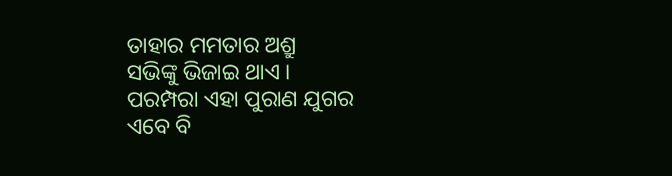ତାହାର ମମତାର ଅଶ୍ରୁ
ସଭିଙ୍କୁ ଭିଜାଇ ଥାଏ ।
ପରମ୍ପରା ଏହା ପୁରାଣ ଯୁଗର
ଏବେ ବି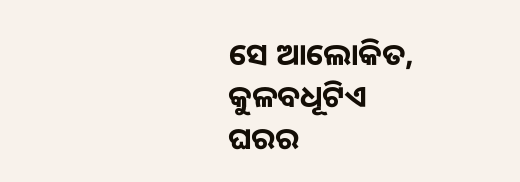ସେ ଆଲୋକିତ,
କୁଳବଧୂଟିଏ ଘରର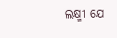ଲକ୍ଷ୍ମୀ ଯେ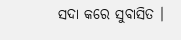ସଦା କରେ ସୁବାସିତ ।